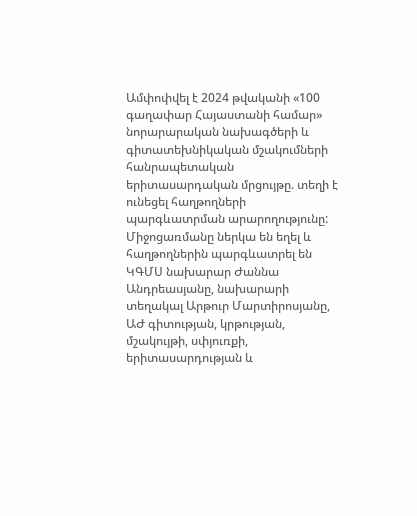Ամփոփվել է 2024 թվականի «100 գաղափար Հայաստանի համար» նորարարական նախագծերի և գիտատեխնիկական մշակումների հանրապետական երիտասարդական մրցույթը. տեղի է ունեցել հաղթողների պարգևատրման արարողությունը:
Միջոցառմանը ներկա են եղել և հաղթողներին պարգևատրել են ԿԳՄՍ նախարար Ժաննա Անդրեասյանը, նախարարի տեղակալ Արթուր Մարտիրոսյանը, ԱԺ գիտության, կրթության, մշակույթի, սփյուռքի, երիտասարդության և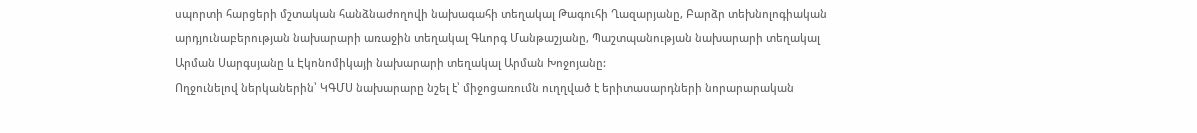սպորտի հարցերի մշտական հանձնաժողովի նախագահի տեղակալ Թագուհի Ղազարյանը, Բարձր տեխնոլոգիական արդյունաբերության նախարարի առաջին տեղակալ Գևորգ Մանթաշյանը, Պաշտպանության նախարարի տեղակալ Արման Սարգսյանը և Էկոնոմիկայի նախարարի տեղակալ Արման Խոջոյանը:
Ողջունելով ներկաներին՝ ԿԳՄՍ նախարարը նշել է՝ միջոցառումն ուղղված է երիտասարդների նորարարական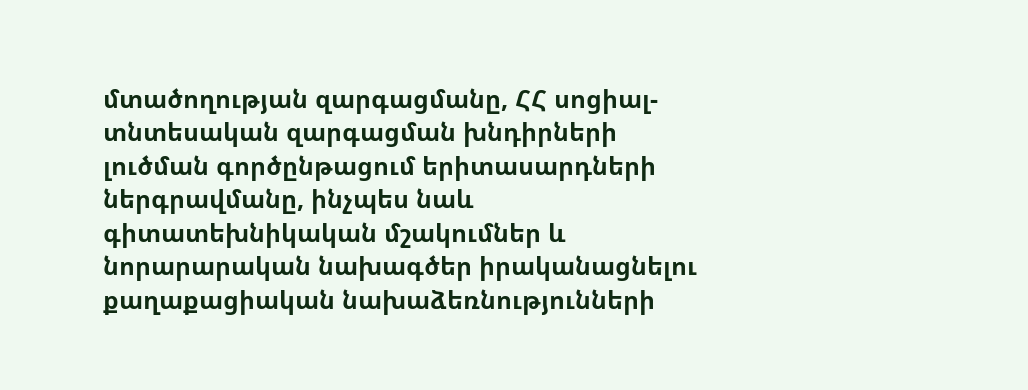մտածողության զարգացմանը, ՀՀ սոցիալ-տնտեսական զարգացման խնդիրների լուծման գործընթացում երիտասարդների ներգրավմանը, ինչպես նաև գիտատեխնիկական մշակումներ և նորարարական նախագծեր իրականացնելու քաղաքացիական նախաձեռնությունների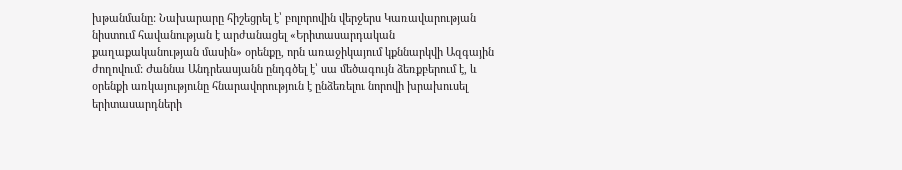խթանմանը: Նախարարը հիշեցրել է՝ բոլորովին վերջերս Կառավարության նիստում հավանության է արժանացել «Երիտասարդական քաղաքականության մասին» օրենքը, որն առաջիկայում կքննարկվի Ազգային ժողովում: Ժաննա Անդրեասյանն ընդգծել է՝ սա մեծագույն ձեռքբերում է, և օրենքի առկայությունը հնարավորություն է ընձեռելու նորովի խրախուսել երիտասարդների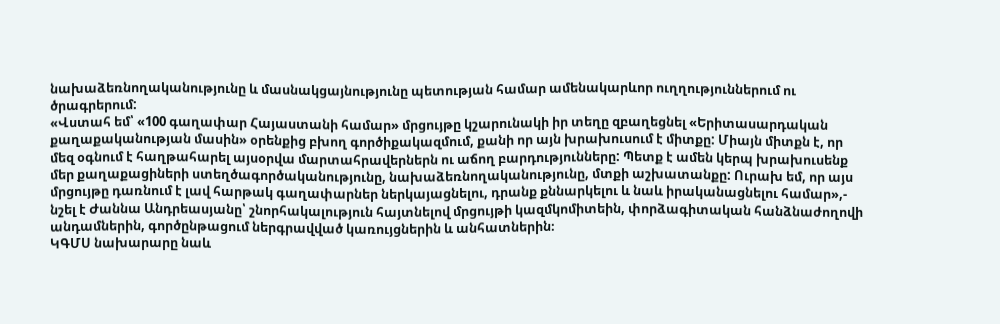նախաձեռնողականությունը և մասնակցայնությունը պետության համար ամենակարևոր ուղղություններում ու ծրագրերում:
«Վստահ եմ՝ «100 գաղափար Հայաստանի համար» մրցույթը կշարունակի իր տեղը զբաղեցնել «Երիտասարդական քաղաքականության մասին» օրենքից բխող գործիքակազմում, քանի որ այն խրախուսում է միտքը: Միայն միտքն է, որ մեզ օգնում է հաղթահարել այսօրվա մարտահրավերներն ու աճող բարդությունները: Պետք է ամեն կերպ խրախուսենք մեր քաղաքացիների ստեղծագործականությունը, նախաձեռնողականությունը, մտքի աշխատանքը: Ուրախ եմ, որ այս մրցույթը դառնում է լավ հարթակ գաղափարներ ներկայացնելու, դրանք քննարկելու և նաև իրականացնելու համար»,- նշել է Ժաննա Անդրեասյանը՝ շնորհակալություն հայտնելով մրցույթի կազմկոմիտեին, փորձագիտական հանձնաժողովի անդամներին, գործընթացում ներգրավված կառույցներին և անհատներին։
ԿԳՄՍ նախարարը նաև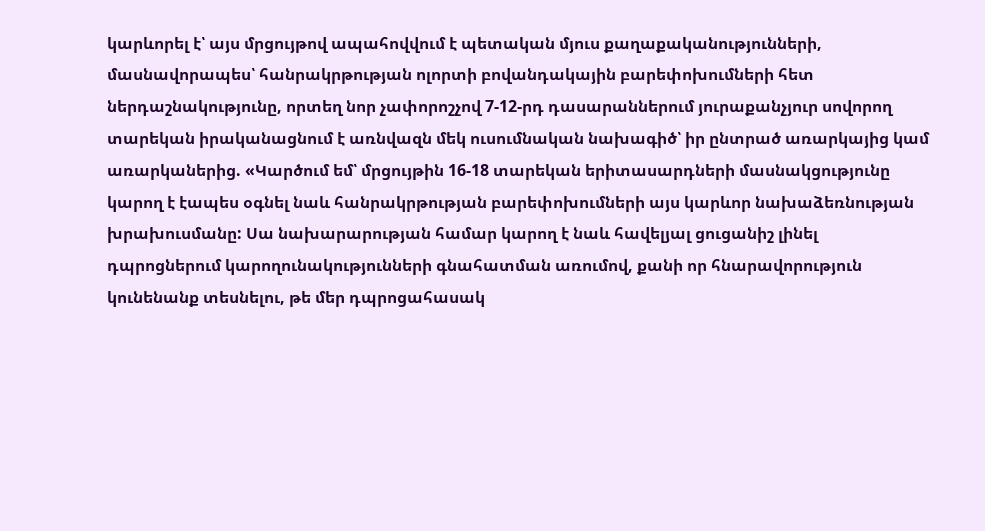կարևորել է՝ այս մրցույթով ապահովվում է պետական մյուս քաղաքականությունների, մասնավորապես՝ հանրակրթության ոլորտի բովանդակային բարեփոխումների հետ ներդաշնակությունը, որտեղ նոր չափորոշչով 7-12-րդ դասարաններում յուրաքանչյուր սովորող տարեկան իրականացնում է առնվազն մեկ ուսումնական նախագիծ՝ իր ընտրած առարկայից կամ առարկաներից. «Կարծում եմ՝ մրցույթին 16-18 տարեկան երիտասարդների մասնակցությունը կարող է էապես օգնել նաև հանրակրթության բարեփոխումների այս կարևոր նախաձեռնության խրախուսմանը: Սա նախարարության համար կարող է նաև հավելյալ ցուցանիշ լինել դպրոցներում կարողունակությունների գնահատման առումով, քանի որ հնարավորություն կունենանք տեսնելու, թե մեր դպրոցահասակ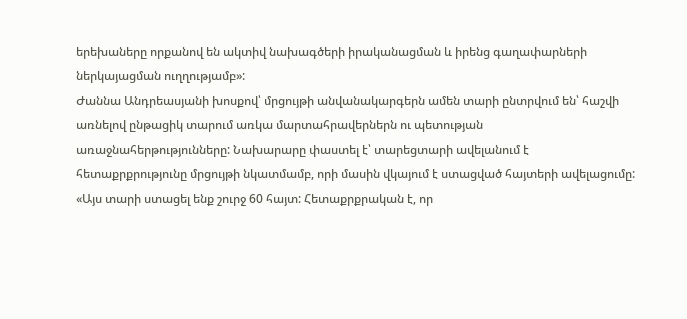երեխաները որքանով են ակտիվ նախագծերի իրականացման և իրենց գաղափարների ներկայացման ուղղությամբ»:
Ժաննա Անդրեասյանի խոսքով՝ մրցույթի անվանակարգերն ամեն տարի ընտրվում են՝ հաշվի առնելով ընթացիկ տարում առկա մարտահրավերներն ու պետության առաջնահերթությունները: Նախարարը փաստել է՝ տարեցտարի ավելանում է հետաքրքրությունը մրցույթի նկատմամբ, որի մասին վկայում է ստացված հայտերի ավելացումը:
«Այս տարի ստացել ենք շուրջ 60 հայտ: Հետաքրքրական է, որ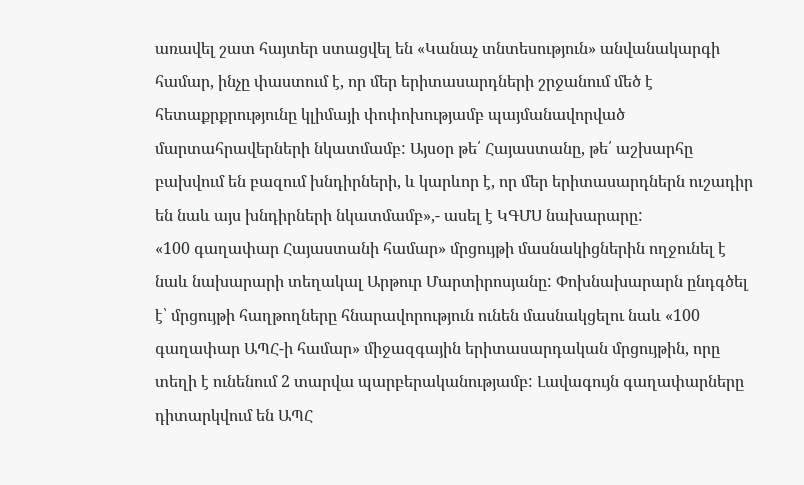առավել շատ հայտեր ստացվել են «Կանաչ տնտեսություն» անվանակարգի համար, ինչը փաստում է, որ մեր երիտասարդների շրջանում մեծ է հետաքրքրությունը կլիմայի փոփոխությամբ պայմանավորված մարտահրավերների նկատմամբ: Այսօր թե՛ Հայաստանը, թե՛ աշխարհը բախվում են բազում խնդիրների, և կարևոր է, որ մեր երիտասարդներն ուշադիր են նաև այս խնդիրների նկատմամբ»,- ասել է ԿԳՄՍ նախարարը:
«100 գաղափար Հայաստանի համար» մրցույթի մասնակիցներին ողջունել է նաև նախարարի տեղակալ Արթուր Մարտիրոսյանը: Փոխնախարարն ընդգծել է՝ մրցույթի հաղթողները հնարավորություն ունեն մասնակցելու նաև «100 գաղափար ԱՊՀ-ի համար» միջազգային երիտասարդական մրցույթին, որը տեղի է ունենում 2 տարվա պարբերականությամբ: Լավագույն գաղափարները դիտարկվում են ԱՊՀ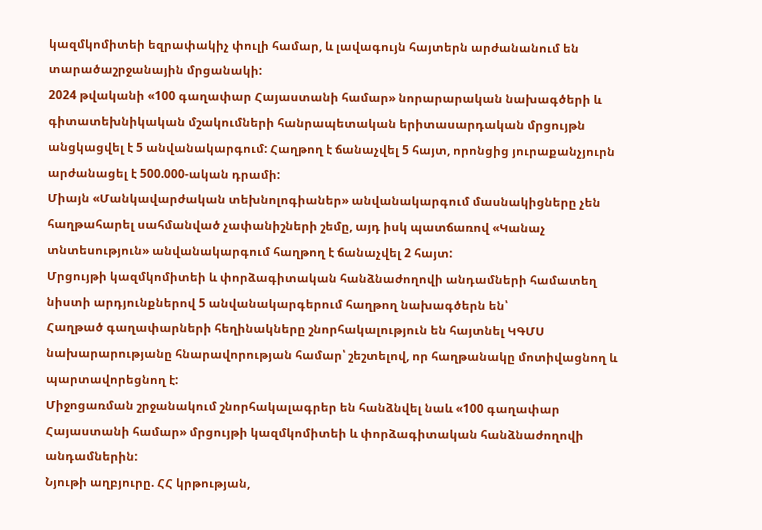կազմկոմիտեի եզրափակիչ փուլի համար, և լավագույն հայտերն արժանանում են տարածաշրջանային մրցանակի:
2024 թվականի «100 գաղափար Հայաստանի համար» նորարարական նախագծերի և գիտատեխնիկական մշակումների հանրապետական երիտասարդական մրցույթն անցկացվել է 5 անվանակարգում: Հաղթող է ճանաչվել 5 հայտ, որոնցից յուրաքանչյուրն արժանացել է 500.000-ական դրամի:
Միայն «Մանկավարժական տեխնոլոգիաներ» անվանակարգում մասնակիցները չեն հաղթահարել սահմանված չափանիշների շեմը, այդ իսկ պատճառով «Կանաչ տնտեսություն» անվանակարգում հաղթող է ճանաչվել 2 հայտ:
Մրցույթի կազմկոմիտեի և փորձագիտական հանձնաժողովի անդամների համատեղ նիստի արդյունքներով 5 անվանակարգերում հաղթող նախագծերն են՝
Հաղթած գաղափարների հեղինակները շնորհակալություն են հայտնել ԿԳՄՍ նախարարությանը հնարավորության համար՝ շեշտելով, որ հաղթանակը մոտիվացնող և պարտավորեցնող է:
Միջոցառման շրջանակում շնորհակալագրեր են հանձնվել նաև «100 գաղափար Հայաստանի համար» մրցույթի կազմկոմիտեի և փորձագիտական հանձնաժողովի անդամներին:
Նյութի աղբյուրը. ՀՀ կրթության,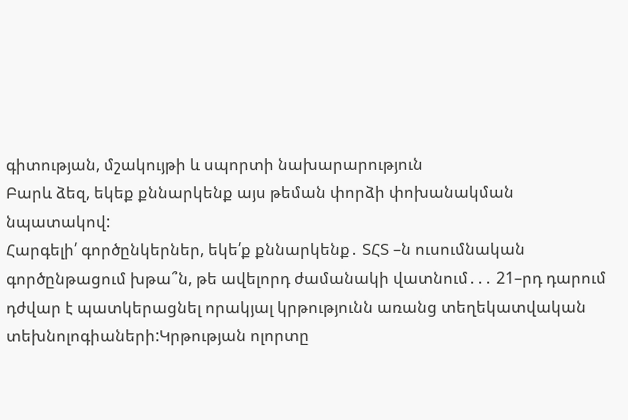գիտության, մշակույթի և սպորտի նախարարություն
Բարև ձեզ, եկեք քննարկենք այս թեման փորձի փոխանակման նպատակով:
Հարգելի՛ գործընկերներ, եկե՛ք քննարկենք․ ՏՀՏ –ն ուսումնական գործընթացում խթա՞ն, թե ավելորդ ժամանակի վատնում․․․ 21–րդ դարում դժվար է պատկերացնել որակյալ կրթությունն առանց տեղեկատվական տեխնոլոգիաների:Կրթության ոլորտը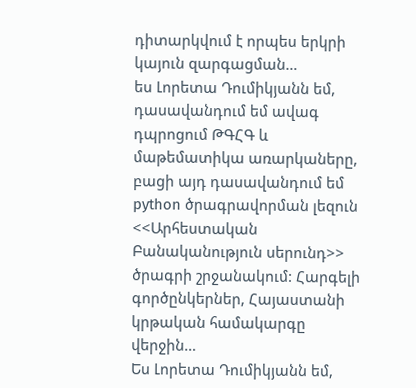դիտարկվում է որպես երկրի կայուն զարգացման…
ես Լորետա Դումիկյանն եմ, դասավանդում եմ ավագ դպրոցում ԹԳՀԳ և մաթեմատիկա առարկաները, բացի այդ դասավանդում եմ python ծրագրավորման լեզուն <<Արհեստական Բանականություն սերունդ>> ծրագրի շրջանակում: Հարգելի գործընկերներ, Հայաստանի կրթական համակարգը վերջին…
Ես Լորետա Դումիկյանն եմ,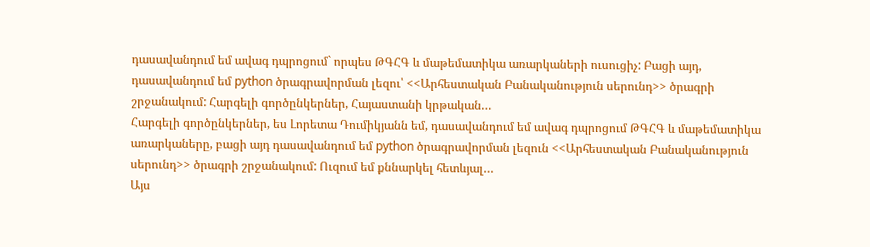դասավանդում եմ ավագ դպրոցում` որպես ԹԳՀԳ և մաթեմատիկա առարկաների ուսուցիչ: Բացի այդ, դասավանդում եմ python ծրագրավորման լեզու՝ <<Արհեստական Բանականություն սերունդ>> ծրագրի շրջանակում: Հարգելի գործընկերներ, Հայաստանի կրթական…
Հարգելի գործընկերներ, ես Լորետա Դումիկյանն եմ, դասավանդում եմ ավագ դպրոցում ԹԳՀԳ և մաթեմատիկա առարկաները, բացի այդ դասավանդում եմ python ծրագրավորման լեզուն <<Արհեստական Բանականություն սերունդ>> ծրագրի շրջանակում: Ուզում եմ քննարկել հետևյալ…
Այս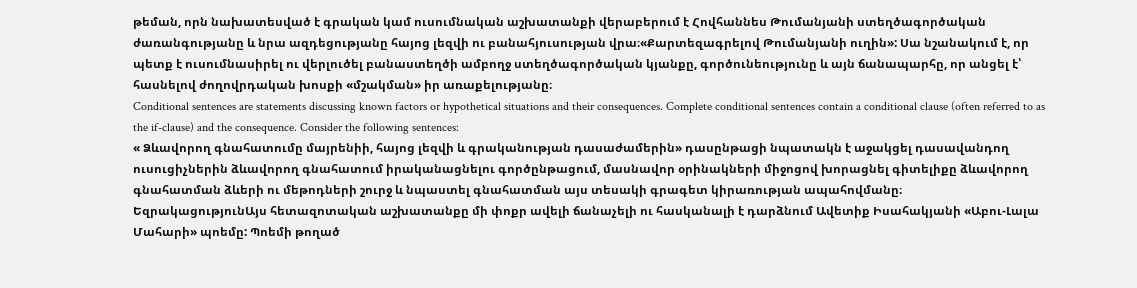թեման, որն նախատեսված է գրական կամ ուսումնական աշխատանքի վերաբերում է Հովհաննես Թումանյանի ստեղծագործական ժառանգությանը և նրա ազդեցությանը հայոց լեզվի ու բանահյուսության վրա։«Քարտեզագրելով Թումանյանի ուղին»: Սա նշանակում է, որ պետք է ուսումնասիրել ու վերլուծել բանաստեղծի ամբողջ ստեղծագործական կյանքը, գործունեությունը և այն ճանապարհը, որ անցել է՝ հասնելով ժողովրդական խոսքի «մշակման» իր առաքելությանը։
Conditional sentences are statements discussing known factors or hypothetical situations and their consequences. Complete conditional sentences contain a conditional clause (often referred to as the if-clause) and the consequence. Consider the following sentences:
« Ձևավորող գնահատումը մայրենիի, հայոց լեզվի և գրականության դասաժամերին» դասընթացի նպատակն է աջակցել դասավանդող ուսուցիչներին ձևավորող գնահատում իրականացնելու գործընթացում, մասնավոր օրինակների միջոցով խորացնել գիտելիքը ձևավորող գնահատման ձևերի ու մեթոդների շուրջ և նպաստել գնահատման այս տեսակի գրագետ կիրառության ապահովմանը։
ԵզրակացությունԱյս հետազոտական աշխատանքը մի փոքր ավելի ճանաչելի ու հասկանալի է դարձնում Ավետիք Իսահակյանի «Աբու-Լալա Մահարի» պոեմը: Պոեմի թողած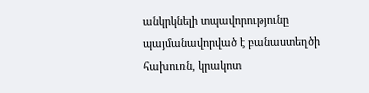անկրկնելի տպավորությունը պայմանավորված է բանաստեղծի հախուռն, կրակոտ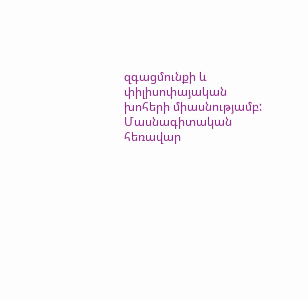զգացմունքի և փիլիսոփայական խոհերի միասնությամբ:
Մասնագիտական հեռավար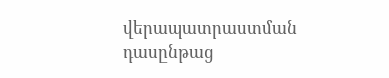վերապատրաստման դասընթաց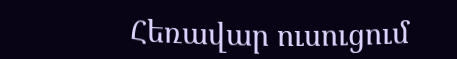Հեռավար ուսուցում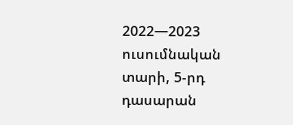2022—2023 ուսումնական տարի, 5-րդ դասարան